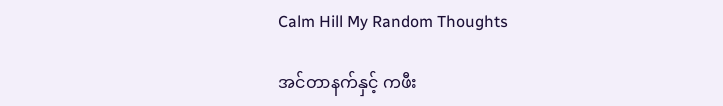Calm Hill My Random Thoughts

အင်တာနက်နှင့် ကဖီး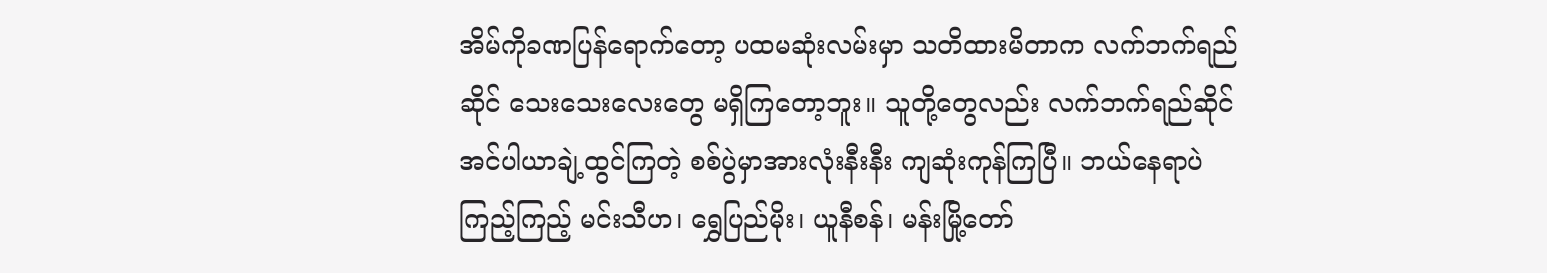အိမ်ကိုခဏပြန်ရောက်တော့ ပထမဆုံးလမ်းမှာ သတိထားမိတာက လက်ဘက်ရည်ဆိုင် သေးသေးလေးတွေ မရှိကြတော့ဘူး။ သူတို့တွေလည်း လက်ဘက်ရည်ဆိုင် အင်ပါယာချဲ့ထွင်ကြတဲ့ စစ်ပွဲမှာအားလုံးနီးနီး ကျဆုံးကုန်ကြပြီ။ ဘယ်နေရာပဲကြည့်ကြည့် မင်းသီဟ၊ ရွှေပြည်မိုး၊ ယူနီစန်၊ မန်းမြို့တော်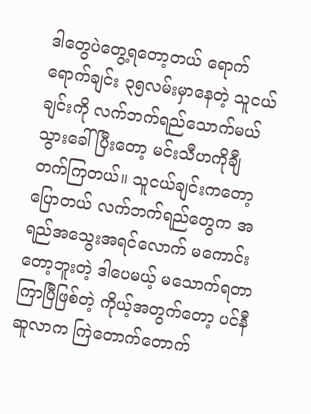ဒါတွေပဲတွေ့ရတော့တယ် ရောက်ရောက်ချင်း ၃၅လမ်းမှာနေတဲ့ သူငယ်ချင်းကို လက်ဘက်ရည်သောက်မယ် သွားခေါ် ပြီးတော့ မင်းသီဟကိုချီတက်ကြတယ်။ သူငယ်ချင်းကတော့ပြောတယ် လက်ဘက်ရည်တွေက အရည်အသွေးအရင်လောက် မကောင်းတော့ဘူးတဲ့ ဒါပေမယ့် မသောက်ရတာကြာပြီဖြစ်တဲ့ ကိုယ့်အတွက်တော့ ပင်နီဆူလာက ကြဲတောက်တောက်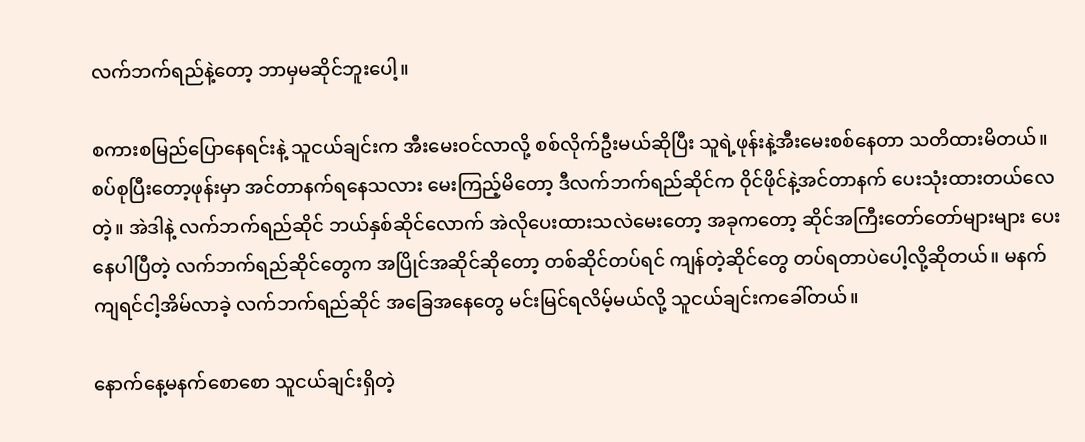လက်ဘက်ရည်နဲ့တော့ ဘာမှမဆိုင်ဘူးပေါ့။

စကားစမြည်ပြောနေရင်းနဲ့ သူငယ်ချင်းက အီးမေးဝင်လာလို့ စစ်လိုက်ဦးမယ်ဆိုပြီး သူရဲ့ဖုန်းနဲ့အီးမေးစစ်နေတာ သတိထားမိတယ်။ စပ်စုပြီးတော့ဖုန်းမှာ အင်တာနက်ရနေသလား မေးကြည့်မိတော့ ဒီလက်ဘက်ရည်ဆိုင်က ဝိုင်ဖိုင်နဲ့အင်တာနက် ပေးသုံးထားတယ်လေတဲ့။ အဲဒါနဲ့ လက်ဘက်ရည်ဆိုင် ဘယ်နှစ်ဆိုင်လောက် အဲလိုပေးထားသလဲမေးတော့ အခုကတော့ ဆိုင်အကြီးတော်တော်များများ ပေးနေပါပြီတဲ့ လက်ဘက်ရည်ဆိုင်တွေက အပြိုင်အဆိုင်ဆိုတော့ တစ်ဆိုင်တပ်ရင် ကျန်တဲ့ဆိုင်တွေ တပ်ရတာပဲပေါ့လို့ဆိုတယ်။ မနက်ကျရင်ငါ့အိမ်လာခဲ့ လက်ဘက်ရည်ဆိုင် အခြေအနေတွေ မင်းမြင်ရလိမ့်မယ်လို့ သူငယ်ချင်းကခေါ်တယ်။

နောက်နေ့မနက်စောစော သူငယ်ချင်းရှိတဲ့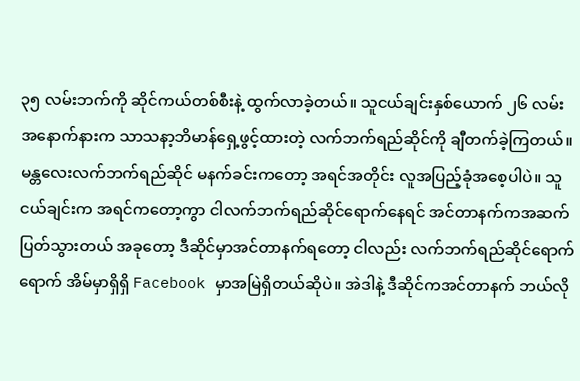၃၅ လမ်းဘက်ကို ဆိုင်ကယ်တစ်စီးနဲ့ ထွက်လာခဲ့တယ်။ သူငယ်ချင်းနှစ်ယောက် ၂၆ လမ်းအနောက်နားက သာသနာ့ဘိမာန်ရှေ့ဖွင့်ထားတဲ့ လက်ဘက်ရည်ဆိုင်ကို ချီတက်ခဲ့ကြတယ်။ မန္တလေးလက်ဘက်ရည်ဆိုင် မနက်ခင်းကတော့ အရင်အတိုင်း လူအပြည့်ခုံအစေ့ပါပဲ။ သူငယ်ချင်းက အရင်ကတော့ကွာ ငါလက်ဘက်ရည်ဆိုင်ရောက်နေရင် အင်တာနက်ကအဆက်ပြတ်သွားတယ် အခုတော့ ဒီဆိုင်မှာအင်တာနက်ရတော့ ငါလည်း လက်ဘက်ရည်ဆိုင်ရောက်ရောက် အိမ်မှာရှိရှိ Facebook မှာအမြဲရှိတယ်ဆိုပဲ။ အဲဒါနဲ့ ဒီဆိုင်ကအင်တာနက် ဘယ်လို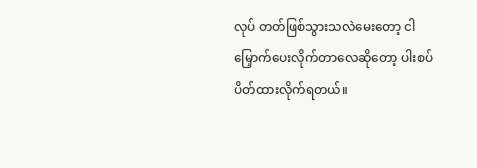လုပ် တတ်ဖြစ်သွားသလဲမေးတော့ ငါမြှောက်ပေးလိုက်တာလေဆိုတော့ ပါးစပ်ပိတ်ထားလိုက်ရတယ်။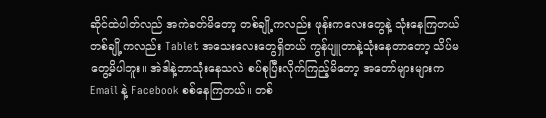ဆိုင်ထဲပါတ်လည် အကဲခတ်မိတော့ တစ်ချို့ကလည်း ဖုန်းကလေးတွေနဲ့ သုံးနေကြတယ် တစ်ချို့ကလည်း Tablet အသေးလေးတွေရှိတယ် ကွန်ပျူတာနဲ့သုံးနေတာတော့ သိပ်မတွေ့မိပါဘူး။ အဲဒါနဲ့ဘာသုံးနေသလဲ စပ်စုပြီးလိုက်ကြည့်မိတော့ အတော်များများက Email နဲ့ Facebook စစ်နေကြတယ်။ တစ်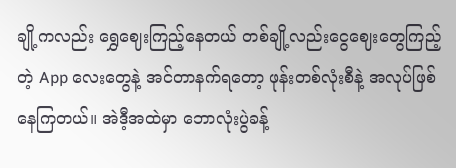ချို့ကလည်း ရွှေဈေးကြည့်နေတယ် တစ်ချို့လည်းငွေဈေးတွေကြည့်တဲ့ App လေးတွေနဲ့ အင်တာနက်ရတော့ ဖုန်းတစ်လုံးစီနဲ့ အလုပ်ဖြစ်နေကြတယ်။ အဲဒီ့အထဲမှာ ဘောလုံးပွဲခန့်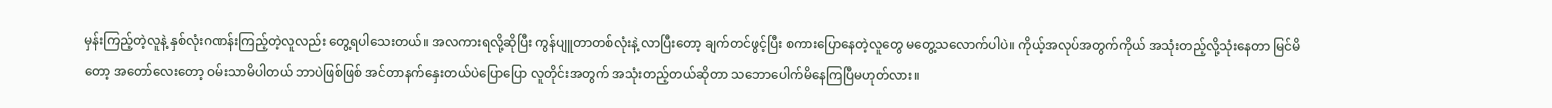မှန်းကြည့်တဲ့လူနဲ့ နှစ်လုံးဂဏန်းကြည့်တဲ့လူလည်း တွေ့ရပါသေးတယ်။ အလကားရလို့ဆိုပြီး ကွန်ပျူတာတစ်လုံးနဲ့ လာပြီးတော့ ချက်တင်ဖွင့်ပြီး စကားပြောနေတဲ့လူတွေ မတွေ့သလောက်ပါပဲ။ ကိုယ့်အလုပ်အတွက်ကိုယ် အသုံးတည့်လို့သုံးနေတာ မြင်မိတော့ အတော်လေးတော့ ဝမ်းသာမိပါတယ် ဘာပဲဖြစ်ဖြစ် အင်တာနက်နှေးတယ်ပဲပြောပြော လူတိုင်းအတွက် အသုံးတည့်တယ်ဆိုတာ သဘောပေါက်မိနေကြပြီမဟုတ်လား။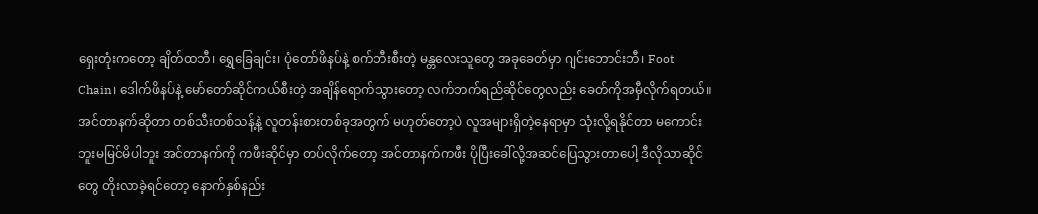ရှေးတုံးကတော့ ချိတ်ထဘီ၊ ရွှေခြေချင်း၊ ပုံတော်ဖိနပ်နဲ့ စက်ဘီးစီးတဲ့ မန္တလေးသူတွေ အခုခေတ်မှာ ဂျင်းဘောင်းဘီ၊ Foot Chain၊ ဒေါက်ဖိနပ်နဲ့ မော်တော်ဆိုင်ကယ်စီးတဲ့ အချိန်ရောက်သွားတော့ လက်ဘက်ရည်ဆိုင်တွေလည်း ခေတ်ကိုအမှီလိုက်ရတယ်။ အင်တာနက်ဆိုတာ တစ်သီးတစ်သန့်နဲ့ လူတန်းစားတစ်ခုအတွက် မဟုတ်တော့ပဲ လူအများရှိတဲ့နေရာမှာ သုံးလို့ရနိုင်တာ မကောင်းဘူးမမြင်မိပါဘူး အင်တာနက်ကို ကဖီးဆိုင်မှာ တပ်လိုက်တော့ အင်တာနက်ကဖီး ပိုပြီးခေါ်လို့အဆင်ပြေသွားတာပေါ့ ဒီလိုသာဆိုင်တွေ တိုးလာခဲ့ရင်တော့ နောက်နှစ်နည်း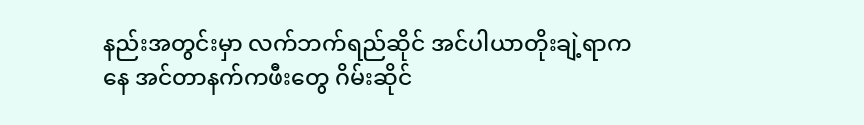နည်းအတွင်းမှာ လက်ဘက်ရည်ဆိုင် အင်ပါယာတိုးချဲ့ရာကနေ အင်တာနက်ကဖီးတွေ ဂိမ်းဆိုင်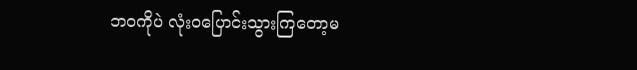ဘဝကိုပဲ လုံးဝပြောင်းသွားကြတော့မ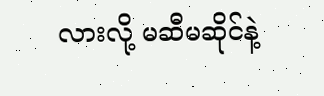လားလို့ မဆီမဆိုင်နဲ့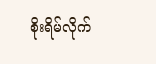စိုးရိမ်လိုက်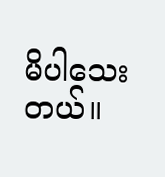မိပါသေးတယ်။